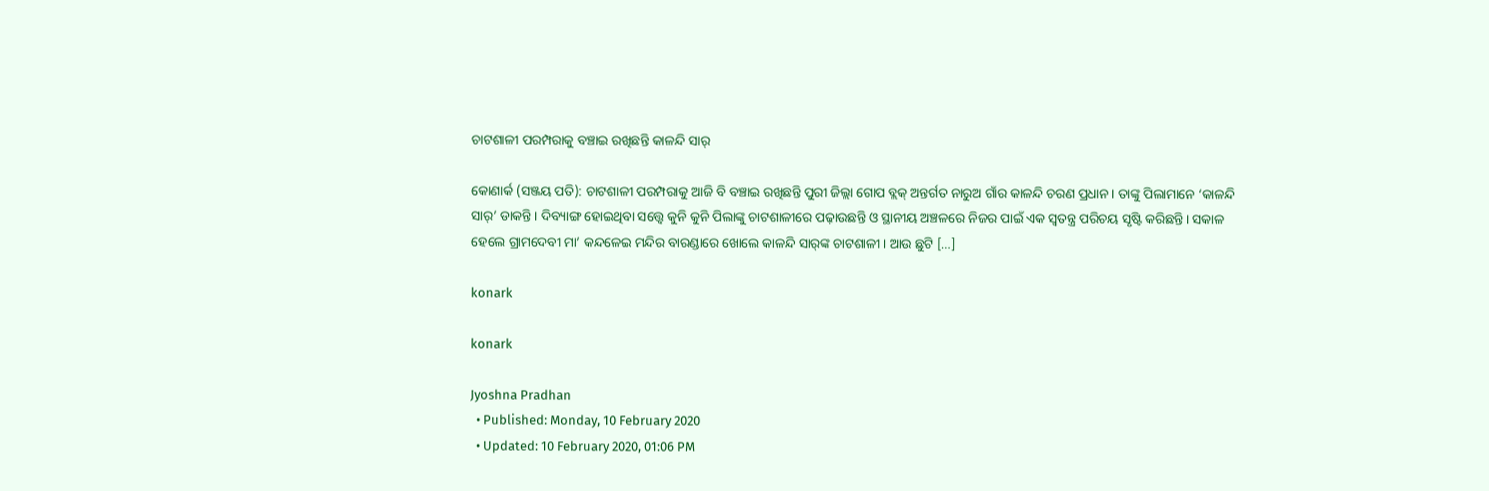ଚାଟଶାଳୀ ପରମ୍ପରାକୁ ବଞ୍ଚାଇ ରଖିଛନ୍ତି କାଳନ୍ଦି ସାର୍‌

କୋଣାର୍କ (ସଞ୍ଜୟ ପତି): ଚାଟଶାଳୀ ପରମ୍ପରାକୁ ଆଜି ବି ବଞ୍ଚାଇ ରଖିଛନ୍ତି ପୁରୀ ଜିଲ୍ଲା ଗୋପ ବ୍ଲକ୍‌ ଅନ୍ତର୍ଗତ ନାରୁଅ ଗାଁର କାଳନ୍ଦି ଚରଣ ପ୍ରଧାନ। ତାଙ୍କୁ ପିଲାମାନେ ‘କାଳନ୍ଦି ସାର୍‌’ ଡାକନ୍ତି। ଦିବ୍ୟାଙ୍ଗ ହୋଇଥିବା ସତ୍ତ୍ୱେ କୁନି କୁନି ପିଲାଙ୍କୁ ଚାଟଶାଳୀରେ ପଢ଼ାଉଛନ୍ତି ଓ ସ୍ଥାନୀୟ ଅଞ୍ଚଳରେ ନିଜର ପାଇଁ ଏକ ସ୍ୱତନ୍ତ୍ର ପରିଚୟ ସୃଷ୍ଟି କରିଛନ୍ତି। ସକାଳ ହେଲେ ଗ୍ରାମଦେବୀ ମା’ କନ୍ଦଳେଇ ମନ୍ଦିର ବାରଣ୍ଡାରେ ଖୋଲେ କାଳନ୍ଦି ସାର୍‌ଙ୍କ ଚାଟଶାଳୀ। ଆଉ ଛୁଟି […]

konark

konark

Jyoshna Pradhan
  • Published: Monday, 10 February 2020
  • Updated: 10 February 2020, 01:06 PM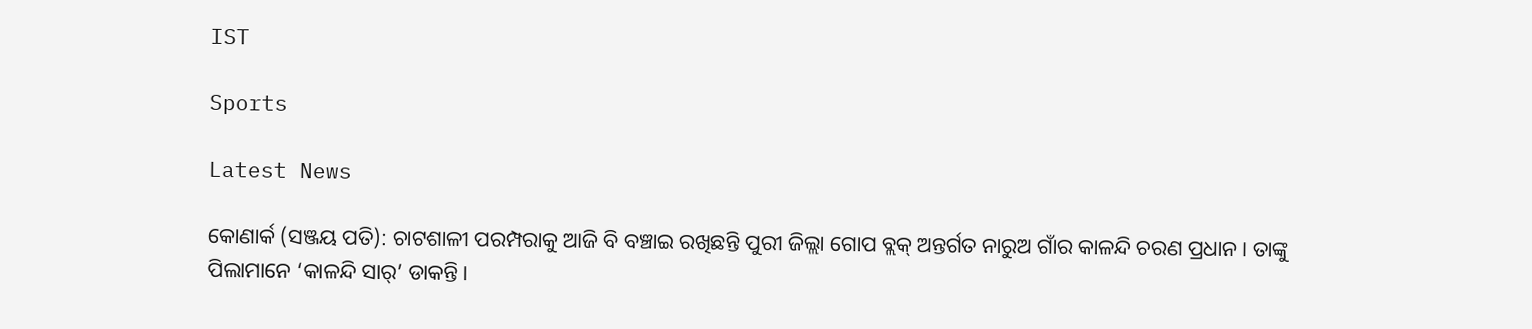IST

Sports

Latest News

କୋଣାର୍କ (ସଞ୍ଜୟ ପତି): ଚାଟଶାଳୀ ପରମ୍ପରାକୁ ଆଜି ବି ବଞ୍ଚାଇ ରଖିଛନ୍ତି ପୁରୀ ଜିଲ୍ଲା ଗୋପ ବ୍ଲକ୍‌ ଅନ୍ତର୍ଗତ ନାରୁଅ ଗାଁର କାଳନ୍ଦି ଚରଣ ପ୍ରଧାନ। ତାଙ୍କୁ ପିଲାମାନେ ‘କାଳନ୍ଦି ସାର୍‌’ ଡାକନ୍ତି।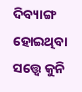ଦିବ୍ୟାଙ୍ଗ ହୋଇଥିବା ସତ୍ତ୍ୱେ କୁନି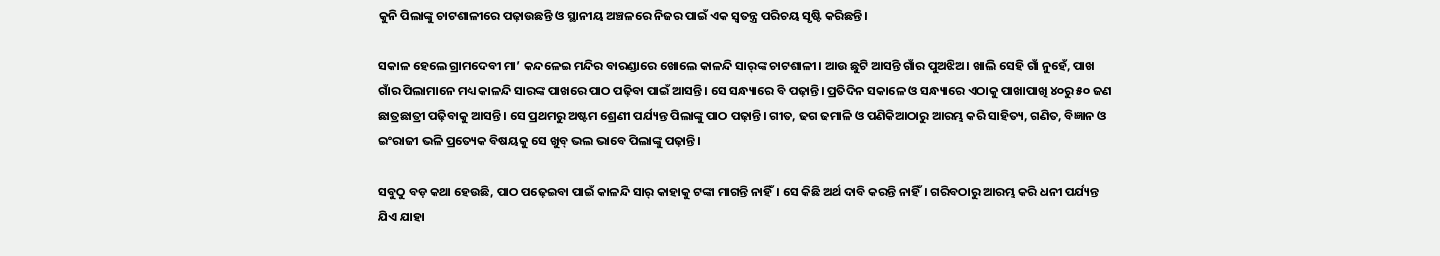କୁନି ପିଲାଙ୍କୁ ଚାଟଶାଳୀରେ ପଢ଼ାଉଛନ୍ତି ଓ ସ୍ଥାନୀୟ ଅଞ୍ଚଳରେ ନିଜର ପାଇଁ ଏକ ସ୍ୱତନ୍ତ୍ର ପରିଚୟ ସୃଷ୍ଟି କରିଛନ୍ତି।

ସକାଳ ହେଲେ ଗ୍ରାମଦେବୀ ମା’ କନ୍ଦଳେଇ ମନ୍ଦିର ବାରଣ୍ଡାରେ ଖୋଲେ କାଳନ୍ଦି ସାର୍‌ଙ୍କ ଚାଟଶାଳୀ। ଆଉ ଛୁଟି ଆସନ୍ତି ଗାଁର ପୁଅଝିଅ। ଖାଲି ସେହି ଗାଁ ନୁହେଁ, ପାଖ ଗାଁର ପିଲାମାନେ ମଧ୍ୟ କାଳନ୍ଦି ସାରଙ୍କ ପାଖରେ ପାଠ ପଢ଼ିବା ପାଇଁ ଆସନ୍ତି। ସେ ସନ୍ଧ୍ୟାରେ ବି ପଢ଼ାନ୍ତି। ପ୍ରତିଦିନ ସକାଳେ ଓ ସନ୍ଧ୍ୟାରେ ଏଠାକୁ ପାଖାପାଖି ୪୦ରୁ ୫୦ ଜଣ ଛାତ୍ରଛାତ୍ରୀ ପଢ଼ିବାକୁ ଆସନ୍ତି। ସେ ପ୍ରଥମରୁ ଅଷ୍ଟମ ଶ୍ରେଣୀ ପର୍ଯ୍ୟନ୍ତ ପିଲାଙ୍କୁ ପାଠ ପଢ଼ାନ୍ତି। ଗୀତ, ଢଗ ଢମାଳି ଓ ପଣିକିଆଠାରୁ ଆରମ୍ଭ କରି ସାହିତ୍ୟ, ଗଣିତ, ବିଜ୍ଞାନ ଓ ଇଂରାଜୀ ଭଳି ପ୍ରତ୍ୟେକ ବିଷୟକୁ ସେ ଖୁବ୍ ଭଲ ଭାବେ ପିଲାଙ୍କୁ ପଢ଼ାନ୍ତି।

ସବୁଠୁ ବଡ଼ କଥା ହେଉଛି, ପାଠ ପଢ଼େଇବା ପାଇଁ କାଳନ୍ଦି ସାର୍‌ କାହାକୁ ଟଙ୍କା ମାଗନ୍ତି ନାହିଁ। ସେ କିଛି ଅର୍ଥ ଦାବି କରନ୍ତି ନାହିଁ। ଗରିବଠାରୁ ଆରମ୍ଭ କରି ଧନୀ ପର୍ଯ୍ୟନ୍ତ ଯିଏ ଯାହା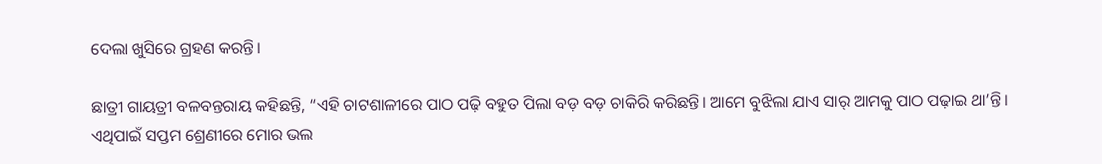ଦେଲା ଖୁସିରେ ଗ୍ରହଣ କରନ୍ତି।

ଛାତ୍ରୀ ଗାୟତ୍ରୀ ବଳବନ୍ତରାୟ କହିଛନ୍ତି, “ଏହି ଚାଟଶାଳୀରେ ପାଠ ପଢ଼ି ବହୁତ ପିଲା ବଡ଼ ବଡ଼ ଚାକିରି କରିଛନ୍ତି। ଆମେ ବୁଝିଲା ଯାଏ ସାର୍‌ ଆମକୁ ପାଠ ପଢ଼ାଇ ଥା’ନ୍ତି। ଏଥିପାଇଁ ସପ୍ତମ ଶ୍ରେଣୀରେ ମୋର ଭଲ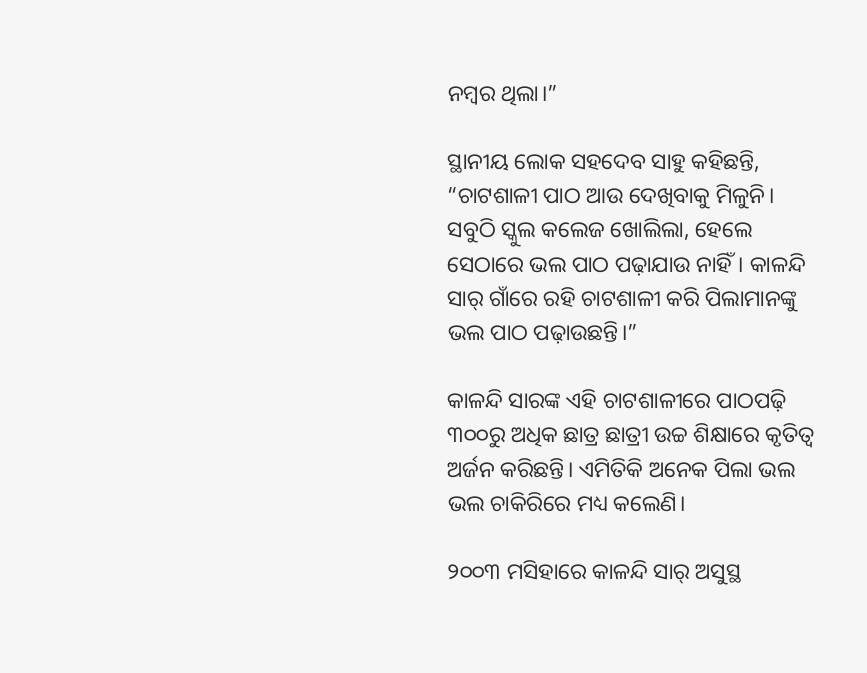ନମ୍ୱର ଥିଲା।”

ସ୍ଥାନୀୟ ଲୋକ ସହଦେବ ସାହୁ କହିଛନ୍ତି, “ଚାଟଶାଳୀ ପାଠ ଆଉ ଦେଖିବାକୁ ମିଳୁନି। ସବୁଠି ସ୍କୁଲ କଲେଜ ଖୋଲିଲା, ହେଲେ ସେଠାରେ ଭଲ ପାଠ ପଢ଼ାଯାଉ ନାହିଁ। କାଳନ୍ଦି ସାର୍‌ ଗାଁରେ ରହି ଚାଟଶାଳୀ କରି ପିଲାମାନଙ୍କୁ ଭଲ ପାଠ ପଢ଼ାଉଛନ୍ତି।”

କାଳନ୍ଦି ସାରଙ୍କ ଏହି ଚାଟଶାଳୀରେ ପାଠପଢ଼ି ୩୦୦ରୁ ଅଧିକ ଛାତ୍ର ଛାତ୍ରୀ ଉଚ୍ଚ ଶିକ୍ଷାରେ କୃତିତ୍ୱ ଅର୍ଜନ କରିଛନ୍ତି। ଏମିତିକି ଅନେକ ପିଲା ଭଲ ଭଲ ଚାକିରିରେ ମଧ୍ୟ କଲେଣି।

୨୦୦୩ ମସିହାରେ କାଳନ୍ଦି ସାର୍‌ ଅସୁସ୍ଥ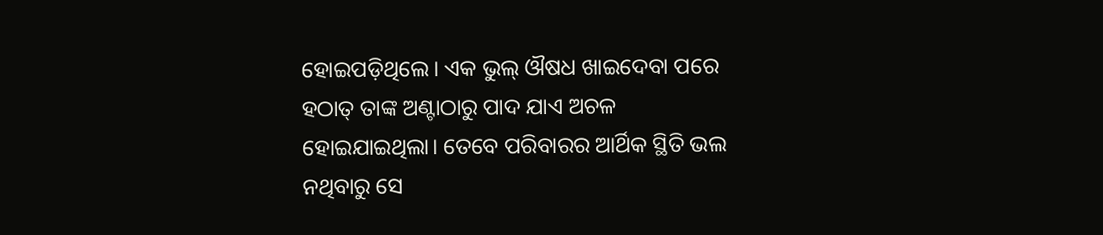ହୋଇପଡ଼ିଥିଲେ। ଏକ ଭୁଲ୍‌ ଔଷଧ ଖାଇଦେବା ପରେ ହଠାତ୍‌ ତାଙ୍କ ଅଣ୍ଟାଠାରୁ ପାଦ ଯାଏ ଅଚଳ ହୋଇଯାଇଥିଲା। ତେବେ ପରିବାରର ଆର୍ଥିକ ସ୍ଥିତି ଭଲ ନଥିବାରୁ ସେ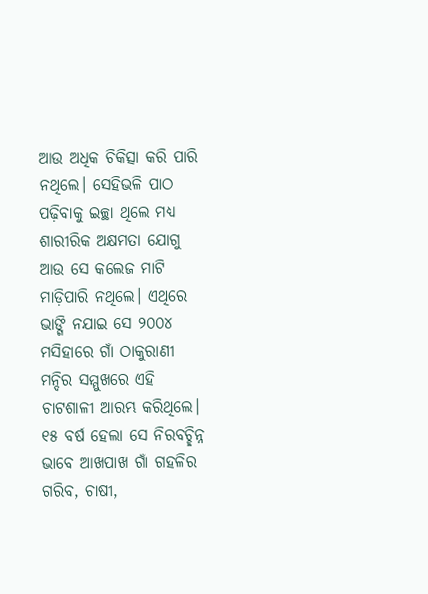ଆଉ ଅଧିକ ଚିକିତ୍ସା କରି ପାରି ନଥିଲେ। ସେହିଭଳି ପାଠ ପଢ଼ିବାକୁ ଇଚ୍ଛା ଥିଲେ ମଧ୍ୟ ଶାରୀରିକ ଅକ୍ଷମତା ଯୋଗୁ ଆଉ ସେ କଲେଜ ମାଟି ମାଡ଼ିପାରି ନଥିଲେ। ଏଥିରେ ଭାଙ୍ଗି ନଯାଇ ସେ ୨୦୦୪ ମସିହାରେ ଗାଁ ଠାକୁରାଣୀ ମନ୍ଦିର ସମ୍ମୁଖରେ ଏହି ଚାଟଶାଳୀ ଆରମ୍ଭ କରିଥିଲେ। ୧୫ ବର୍ଷ ହେଲା ସେ ନିରବଚ୍ଛିନ୍ନ ଭାବେ ଆଖପାଖ ଗାଁ ଗହଳିର ଗରିବ, ଚାଷୀ,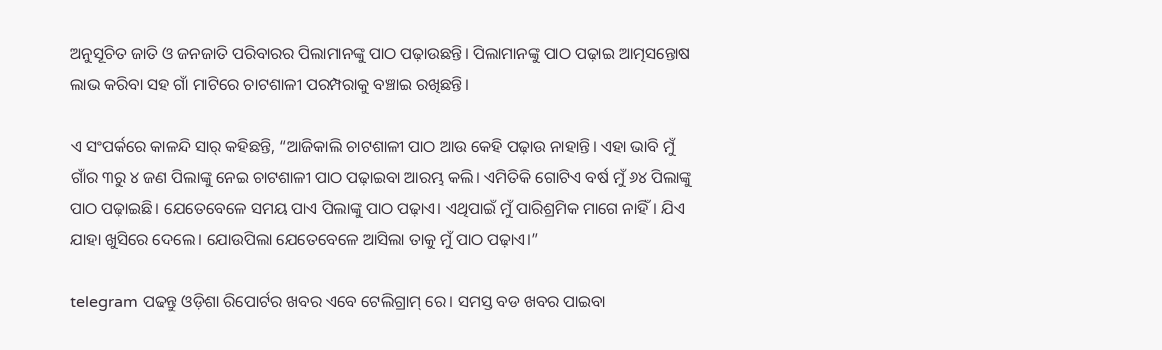ଅନୁସୂଚିତ ଜାତି ଓ ଜନଜାତି ପରିବାରର ପିଲାମାନଙ୍କୁ ପାଠ ପଢ଼ାଉଛନ୍ତି। ପିଲାମାନଙ୍କୁ ପାଠ ପଢ଼ାଇ ଆତ୍ମସନ୍ତୋଷ ଲାଭ କରିବା ସହ ଗାଁ ମାଟିରେ ଚାଟଶାଳୀ ପରମ୍ପରାକୁ ବଞ୍ଚାଇ ରଖିଛନ୍ତି।

ଏ ସଂପର୍କରେ କାଳନ୍ଦି ସାର୍ କହିଛନ୍ତି, “ଆଜିକାଲି ଚାଟଶାଳୀ ପାଠ ଆଉ କେହି ପଢ଼ାଉ ନାହାନ୍ତି। ଏହା ଭାବି ମୁଁ ଗାଁର ୩ରୁ ୪ ଜଣ ପିଲାଙ୍କୁ ନେଇ ଚାଟଶାଳୀ ପାଠ ପଢ଼ାଇବା ଆରମ୍ଭ କଲି। ଏମିତିକି ଗୋଟିଏ ବର୍ଷ ମୁଁ ୬୪ ପିଲାଙ୍କୁ ପାଠ ପଢ଼ାଇଛି। ଯେତେବେଳେ ସମୟ ପାଏ ପିଲାଙ୍କୁ ପାଠ ପଢ଼ାଏ। ଏଥିପାଇଁ ମୁଁ ପାରିଶ୍ରମିକ ମାଗେ ନାହିଁ। ଯିଏ ଯାହା ଖୁସିରେ ଦେଲେ। ଯୋଉପିଲା ଯେତେବେଳେ ଆସିଲା ତାକୁ ମୁଁ ପାଠ ପଢ଼ାଏ।”

telegram ପଢନ୍ତୁ ଓଡ଼ିଶା ରିପୋର୍ଟର ଖବର ଏବେ ଟେଲିଗ୍ରାମ୍ ରେ। ସମସ୍ତ ବଡ ଖବର ପାଇବା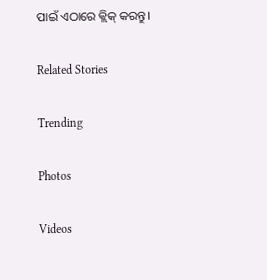ପାଇଁ ଏଠାରେ କ୍ଲିକ୍ କରନ୍ତୁ।

Related Stories

Trending

Photos

Videos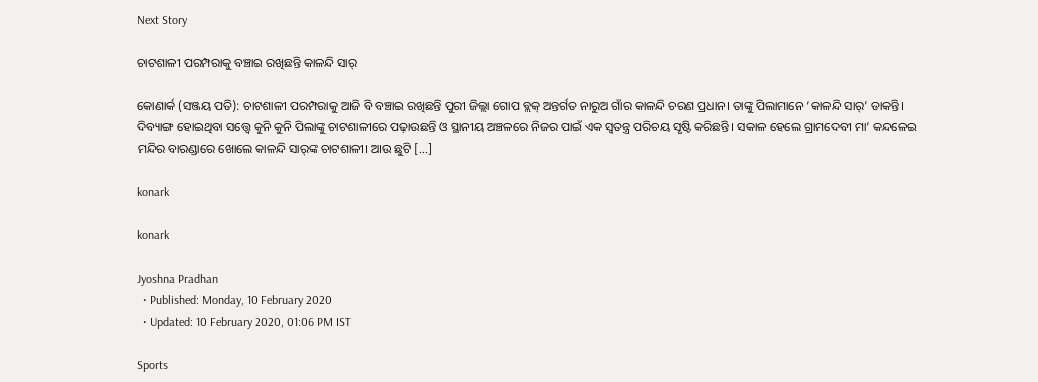Next Story

ଚାଟଶାଳୀ ପରମ୍ପରାକୁ ବଞ୍ଚାଇ ରଖିଛନ୍ତି କାଳନ୍ଦି ସାର୍‌

କୋଣାର୍କ (ସଞ୍ଜୟ ପତି): ଚାଟଶାଳୀ ପରମ୍ପରାକୁ ଆଜି ବି ବଞ୍ଚାଇ ରଖିଛନ୍ତି ପୁରୀ ଜିଲ୍ଲା ଗୋପ ବ୍ଲକ୍‌ ଅନ୍ତର୍ଗତ ନାରୁଅ ଗାଁର କାଳନ୍ଦି ଚରଣ ପ୍ରଧାନ। ତାଙ୍କୁ ପିଲାମାନେ ‘କାଳନ୍ଦି ସାର୍‌’ ଡାକନ୍ତି। ଦିବ୍ୟାଙ୍ଗ ହୋଇଥିବା ସତ୍ତ୍ୱେ କୁନି କୁନି ପିଲାଙ୍କୁ ଚାଟଶାଳୀରେ ପଢ଼ାଉଛନ୍ତି ଓ ସ୍ଥାନୀୟ ଅଞ୍ଚଳରେ ନିଜର ପାଇଁ ଏକ ସ୍ୱତନ୍ତ୍ର ପରିଚୟ ସୃଷ୍ଟି କରିଛନ୍ତି। ସକାଳ ହେଲେ ଗ୍ରାମଦେବୀ ମା’ କନ୍ଦଳେଇ ମନ୍ଦିର ବାରଣ୍ଡାରେ ଖୋଲେ କାଳନ୍ଦି ସାର୍‌ଙ୍କ ଚାଟଶାଳୀ। ଆଉ ଛୁଟି […]

konark

konark

Jyoshna Pradhan
  • Published: Monday, 10 February 2020
  • Updated: 10 February 2020, 01:06 PM IST

Sports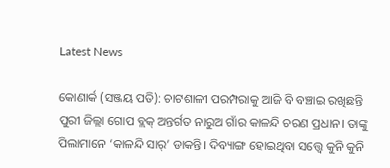Latest News

କୋଣାର୍କ (ସଞ୍ଜୟ ପତି): ଚାଟଶାଳୀ ପରମ୍ପରାକୁ ଆଜି ବି ବଞ୍ଚାଇ ରଖିଛନ୍ତି ପୁରୀ ଜିଲ୍ଲା ଗୋପ ବ୍ଲକ୍‌ ଅନ୍ତର୍ଗତ ନାରୁଅ ଗାଁର କାଳନ୍ଦି ଚରଣ ପ୍ରଧାନ। ତାଙ୍କୁ ପିଲାମାନେ ‘କାଳନ୍ଦି ସାର୍‌’ ଡାକନ୍ତି। ଦିବ୍ୟାଙ୍ଗ ହୋଇଥିବା ସତ୍ତ୍ୱେ କୁନି କୁନି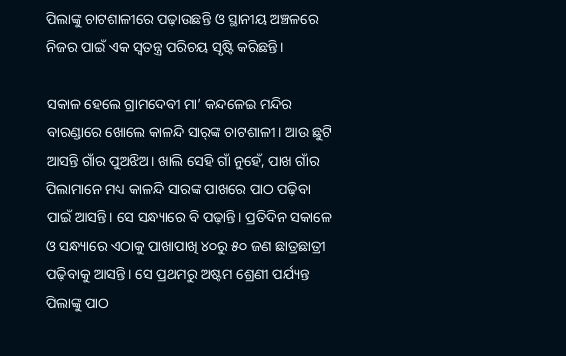ପିଲାଙ୍କୁ ଚାଟଶାଳୀରେ ପଢ଼ାଉଛନ୍ତି ଓ ସ୍ଥାନୀୟ ଅଞ୍ଚଳରେ ନିଜର ପାଇଁ ଏକ ସ୍ୱତନ୍ତ୍ର ପରିଚୟ ସୃଷ୍ଟି କରିଛନ୍ତି।

ସକାଳ ହେଲେ ଗ୍ରାମଦେବୀ ମା’ କନ୍ଦଳେଇ ମନ୍ଦିର ବାରଣ୍ଡାରେ ଖୋଲେ କାଳନ୍ଦି ସାର୍‌ଙ୍କ ଚାଟଶାଳୀ। ଆଉ ଛୁଟି ଆସନ୍ତି ଗାଁର ପୁଅଝିଅ। ଖାଲି ସେହି ଗାଁ ନୁହେଁ, ପାଖ ଗାଁର ପିଲାମାନେ ମଧ୍ୟ କାଳନ୍ଦି ସାରଙ୍କ ପାଖରେ ପାଠ ପଢ଼ିବା ପାଇଁ ଆସନ୍ତି। ସେ ସନ୍ଧ୍ୟାରେ ବି ପଢ଼ାନ୍ତି। ପ୍ରତିଦିନ ସକାଳେ ଓ ସନ୍ଧ୍ୟାରେ ଏଠାକୁ ପାଖାପାଖି ୪୦ରୁ ୫୦ ଜଣ ଛାତ୍ରଛାତ୍ରୀ ପଢ଼ିବାକୁ ଆସନ୍ତି। ସେ ପ୍ରଥମରୁ ଅଷ୍ଟମ ଶ୍ରେଣୀ ପର୍ଯ୍ୟନ୍ତ ପିଲାଙ୍କୁ ପାଠ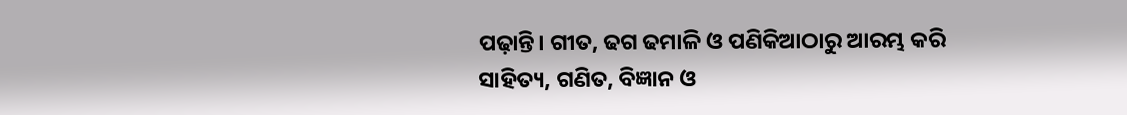ପଢ଼ାନ୍ତି। ଗୀତ, ଢଗ ଢମାଳି ଓ ପଣିକିଆଠାରୁ ଆରମ୍ଭ କରି ସାହିତ୍ୟ, ଗଣିତ, ବିଜ୍ଞାନ ଓ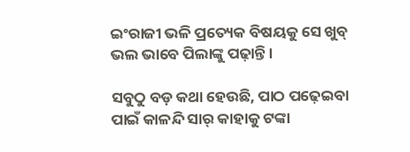ଇଂରାଜୀ ଭଳି ପ୍ରତ୍ୟେକ ବିଷୟକୁ ସେ ଖୁବ୍ ଭଲ ଭାବେ ପିଲାଙ୍କୁ ପଢ଼ାନ୍ତି।

ସବୁଠୁ ବଡ଼ କଥା ହେଉଛି, ପାଠ ପଢ଼େଇବା ପାଇଁ କାଳନ୍ଦି ସାର୍‌ କାହାକୁ ଟଙ୍କା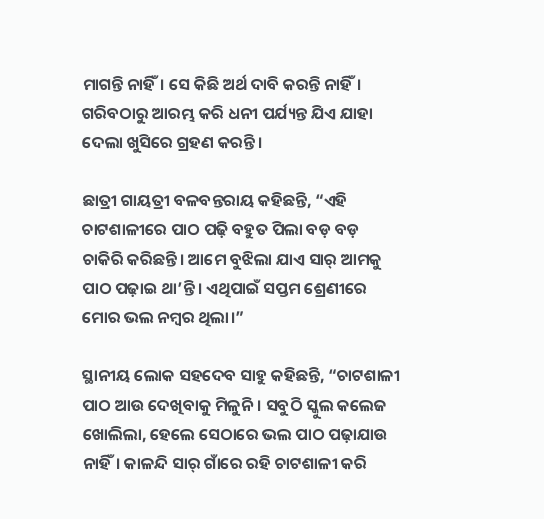ମାଗନ୍ତି ନାହିଁ। ସେ କିଛି ଅର୍ଥ ଦାବି କରନ୍ତି ନାହିଁ। ଗରିବଠାରୁ ଆରମ୍ଭ କରି ଧନୀ ପର୍ଯ୍ୟନ୍ତ ଯିଏ ଯାହା ଦେଲା ଖୁସିରେ ଗ୍ରହଣ କରନ୍ତି।

ଛାତ୍ରୀ ଗାୟତ୍ରୀ ବଳବନ୍ତରାୟ କହିଛନ୍ତି, “ଏହି ଚାଟଶାଳୀରେ ପାଠ ପଢ଼ି ବହୁତ ପିଲା ବଡ଼ ବଡ଼ ଚାକିରି କରିଛନ୍ତି। ଆମେ ବୁଝିଲା ଯାଏ ସାର୍‌ ଆମକୁ ପାଠ ପଢ଼ାଇ ଥା’ନ୍ତି। ଏଥିପାଇଁ ସପ୍ତମ ଶ୍ରେଣୀରେ ମୋର ଭଲ ନମ୍ୱର ଥିଲା।”

ସ୍ଥାନୀୟ ଲୋକ ସହଦେବ ସାହୁ କହିଛନ୍ତି, “ଚାଟଶାଳୀ ପାଠ ଆଉ ଦେଖିବାକୁ ମିଳୁନି। ସବୁଠି ସ୍କୁଲ କଲେଜ ଖୋଲିଲା, ହେଲେ ସେଠାରେ ଭଲ ପାଠ ପଢ଼ାଯାଉ ନାହିଁ। କାଳନ୍ଦି ସାର୍‌ ଗାଁରେ ରହି ଚାଟଶାଳୀ କରି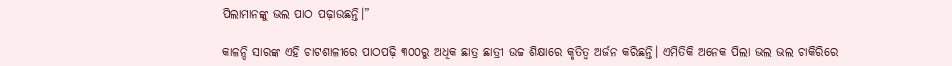ପିଲାମାନଙ୍କୁ ଭଲ ପାଠ ପଢ଼ାଉଛନ୍ତି।”

କାଳନ୍ଦି ସାରଙ୍କ ଏହି ଚାଟଶାଳୀରେ ପାଠପଢ଼ି ୩୦୦ରୁ ଅଧିକ ଛାତ୍ର ଛାତ୍ରୀ ଉଚ୍ଚ ଶିକ୍ଷାରେ କୃତିତ୍ୱ ଅର୍ଜନ କରିଛନ୍ତି। ଏମିତିକି ଅନେକ ପିଲା ଭଲ ଭଲ ଚାକିରିରେ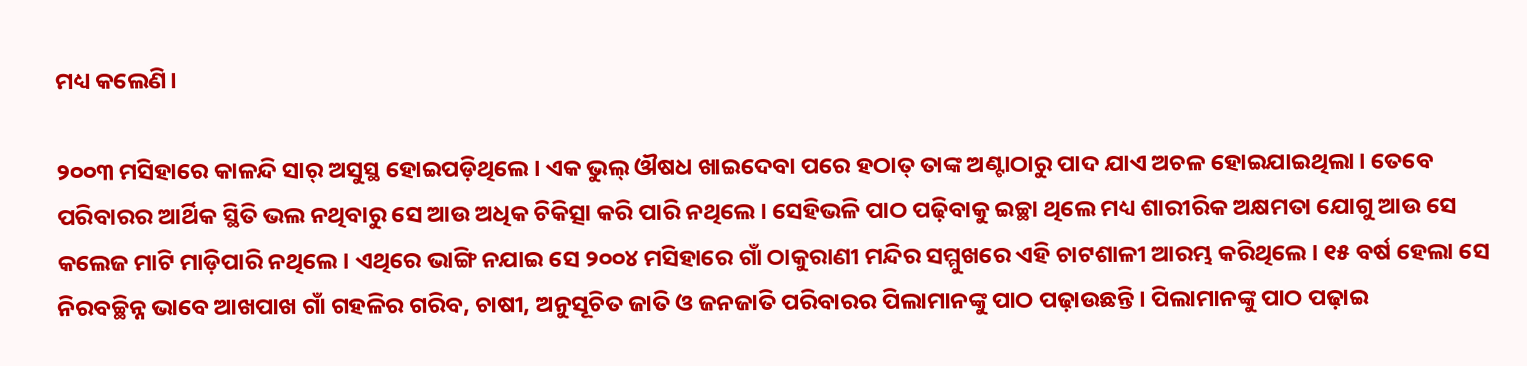ମଧ୍ୟ କଲେଣି।

୨୦୦୩ ମସିହାରେ କାଳନ୍ଦି ସାର୍‌ ଅସୁସ୍ଥ ହୋଇପଡ଼ିଥିଲେ। ଏକ ଭୁଲ୍‌ ଔଷଧ ଖାଇଦେବା ପରେ ହଠାତ୍‌ ତାଙ୍କ ଅଣ୍ଟାଠାରୁ ପାଦ ଯାଏ ଅଚଳ ହୋଇଯାଇଥିଲା। ତେବେ ପରିବାରର ଆର୍ଥିକ ସ୍ଥିତି ଭଲ ନଥିବାରୁ ସେ ଆଉ ଅଧିକ ଚିକିତ୍ସା କରି ପାରି ନଥିଲେ। ସେହିଭଳି ପାଠ ପଢ଼ିବାକୁ ଇଚ୍ଛା ଥିଲେ ମଧ୍ୟ ଶାରୀରିକ ଅକ୍ଷମତା ଯୋଗୁ ଆଉ ସେ କଲେଜ ମାଟି ମାଡ଼ିପାରି ନଥିଲେ। ଏଥିରେ ଭାଙ୍ଗି ନଯାଇ ସେ ୨୦୦୪ ମସିହାରେ ଗାଁ ଠାକୁରାଣୀ ମନ୍ଦିର ସମ୍ମୁଖରେ ଏହି ଚାଟଶାଳୀ ଆରମ୍ଭ କରିଥିଲେ। ୧୫ ବର୍ଷ ହେଲା ସେ ନିରବଚ୍ଛିନ୍ନ ଭାବେ ଆଖପାଖ ଗାଁ ଗହଳିର ଗରିବ, ଚାଷୀ, ଅନୁସୂଚିତ ଜାତି ଓ ଜନଜାତି ପରିବାରର ପିଲାମାନଙ୍କୁ ପାଠ ପଢ଼ାଉଛନ୍ତି। ପିଲାମାନଙ୍କୁ ପାଠ ପଢ଼ାଇ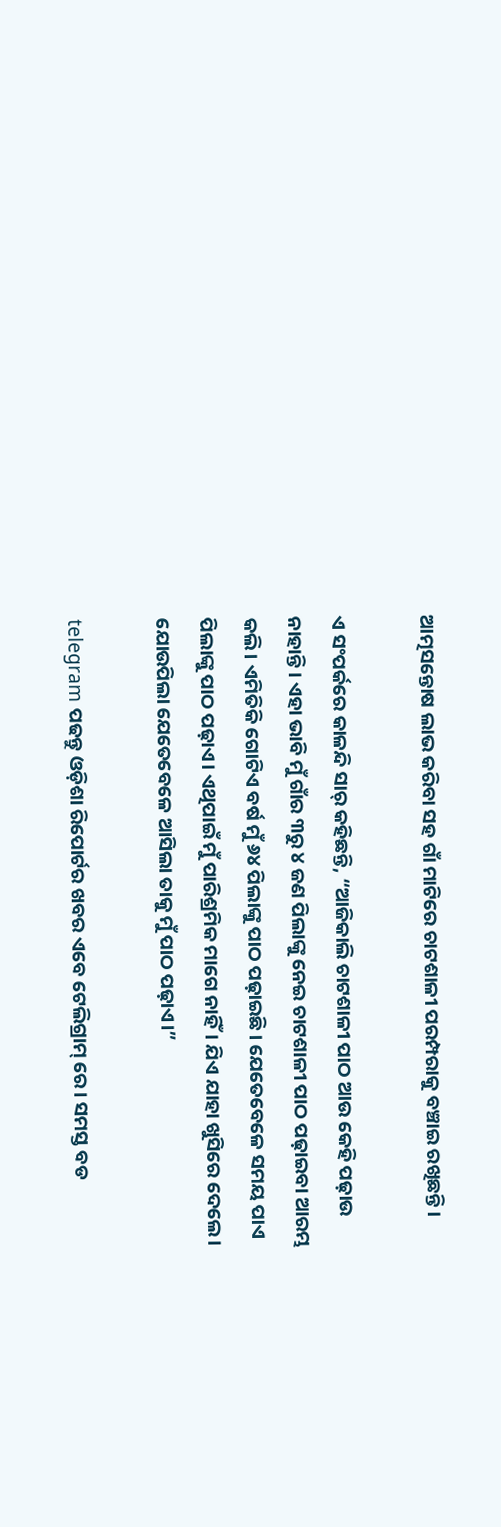ଆତ୍ମସନ୍ତୋଷ ଲାଭ କରିବା ସହ ଗାଁ ମାଟିରେ ଚାଟଶାଳୀ ପରମ୍ପରାକୁ ବଞ୍ଚାଇ ରଖିଛନ୍ତି।

ଏ ସଂପର୍କରେ କାଳନ୍ଦି ସାର୍ କହିଛନ୍ତି, “ଆଜିକାଲି ଚାଟଶାଳୀ ପାଠ ଆଉ କେହି ପଢ଼ାଉ ନାହାନ୍ତି। ଏହା ଭାବି ମୁଁ ଗାଁର ୩ରୁ ୪ ଜଣ ପିଲାଙ୍କୁ ନେଇ ଚାଟଶାଳୀ ପାଠ ପଢ଼ାଇବା ଆରମ୍ଭ କଲି। ଏମିତିକି ଗୋଟିଏ ବର୍ଷ ମୁଁ ୬୪ ପିଲାଙ୍କୁ ପାଠ ପଢ଼ାଇଛି। ଯେତେବେଳେ ସମୟ ପାଏ ପିଲାଙ୍କୁ ପାଠ ପଢ଼ାଏ। ଏଥିପାଇଁ ମୁଁ ପାରିଶ୍ରମିକ ମାଗେ ନାହିଁ। ଯିଏ ଯାହା ଖୁସିରେ ଦେଲେ। ଯୋଉପିଲା ଯେତେବେଳେ ଆସିଲା ତାକୁ ମୁଁ ପାଠ ପଢ଼ାଏ।”

telegram ପଢନ୍ତୁ ଓଡ଼ିଶା ରିପୋର୍ଟର ଖବର ଏବେ ଟେଲିଗ୍ରାମ୍ ରେ। ସମସ୍ତ ବଡ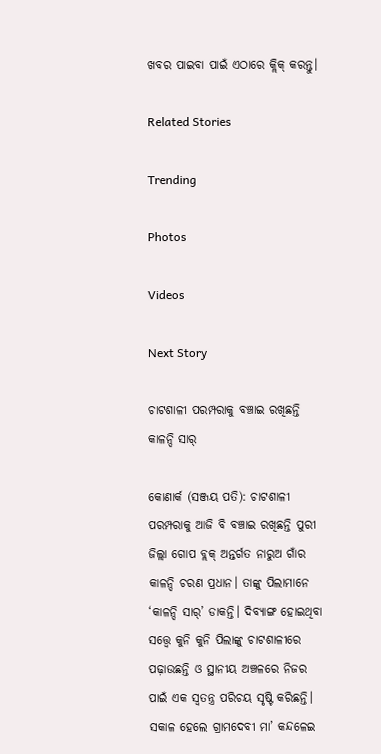ଖବର ପାଇବା ପାଇଁ ଏଠାରେ କ୍ଲିକ୍ କରନ୍ତୁ।

Related Stories

Trending

Photos

Videos

Next Story

ଚାଟଶାଳୀ ପରମ୍ପରାକୁ ବଞ୍ଚାଇ ରଖିଛନ୍ତି କାଳନ୍ଦି ସାର୍‌

କୋଣାର୍କ (ସଞ୍ଜୟ ପତି): ଚାଟଶାଳୀ ପରମ୍ପରାକୁ ଆଜି ବି ବଞ୍ଚାଇ ରଖିଛନ୍ତି ପୁରୀ ଜିଲ୍ଲା ଗୋପ ବ୍ଲକ୍‌ ଅନ୍ତର୍ଗତ ନାରୁଅ ଗାଁର କାଳନ୍ଦି ଚରଣ ପ୍ରଧାନ। ତାଙ୍କୁ ପିଲାମାନେ ‘କାଳନ୍ଦି ସାର୍‌’ ଡାକନ୍ତି। ଦିବ୍ୟାଙ୍ଗ ହୋଇଥିବା ସତ୍ତ୍ୱେ କୁନି କୁନି ପିଲାଙ୍କୁ ଚାଟଶାଳୀରେ ପଢ଼ାଉଛନ୍ତି ଓ ସ୍ଥାନୀୟ ଅଞ୍ଚଳରେ ନିଜର ପାଇଁ ଏକ ସ୍ୱତନ୍ତ୍ର ପରିଚୟ ସୃଷ୍ଟି କରିଛନ୍ତି। ସକାଳ ହେଲେ ଗ୍ରାମଦେବୀ ମା’ କନ୍ଦଳେଇ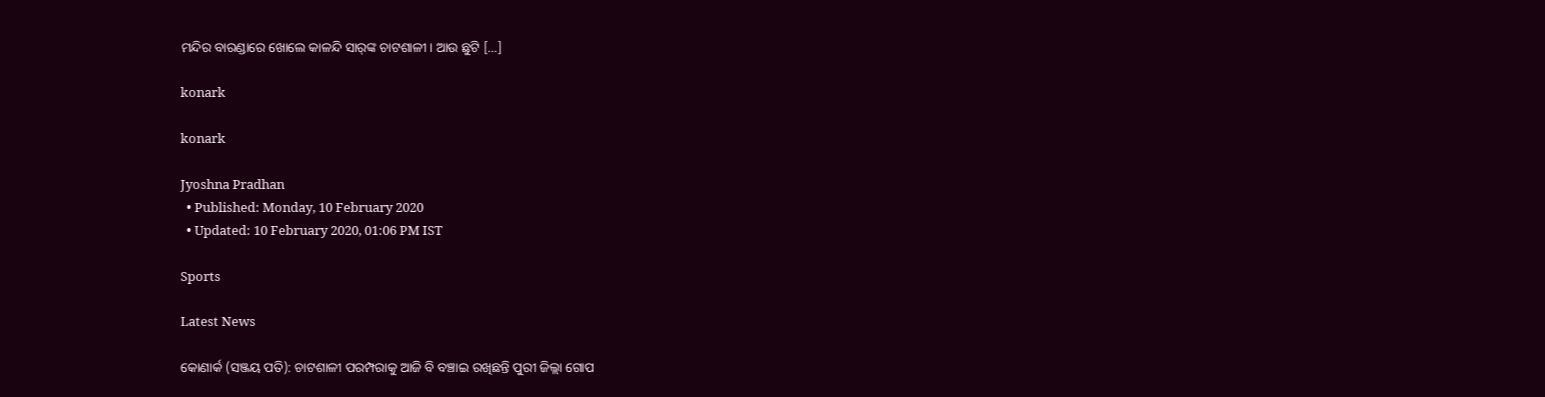ମନ୍ଦିର ବାରଣ୍ଡାରେ ଖୋଲେ କାଳନ୍ଦି ସାର୍‌ଙ୍କ ଚାଟଶାଳୀ। ଆଉ ଛୁଟି […]

konark

konark

Jyoshna Pradhan
  • Published: Monday, 10 February 2020
  • Updated: 10 February 2020, 01:06 PM IST

Sports

Latest News

କୋଣାର୍କ (ସଞ୍ଜୟ ପତି): ଚାଟଶାଳୀ ପରମ୍ପରାକୁ ଆଜି ବି ବଞ୍ଚାଇ ରଖିଛନ୍ତି ପୁରୀ ଜିଲ୍ଲା ଗୋପ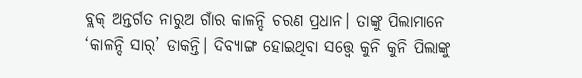ବ୍ଲକ୍‌ ଅନ୍ତର୍ଗତ ନାରୁଅ ଗାଁର କାଳନ୍ଦି ଚରଣ ପ୍ରଧାନ। ତାଙ୍କୁ ପିଲାମାନେ ‘କାଳନ୍ଦି ସାର୍‌’ ଡାକନ୍ତି। ଦିବ୍ୟାଙ୍ଗ ହୋଇଥିବା ସତ୍ତ୍ୱେ କୁନି କୁନି ପିଲାଙ୍କୁ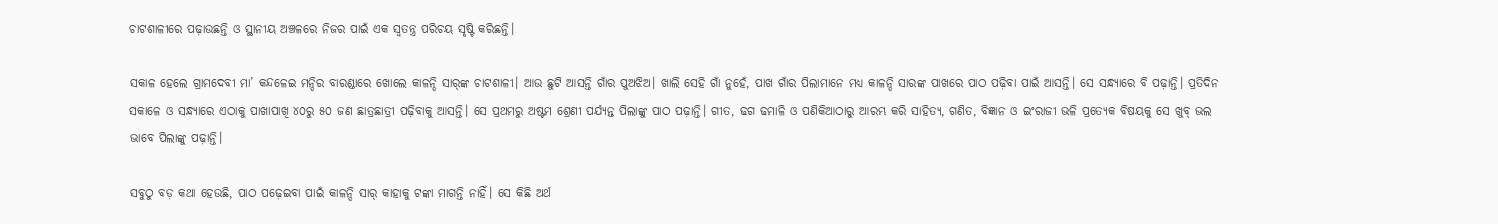ଚାଟଶାଳୀରେ ପଢ଼ାଉଛନ୍ତି ଓ ସ୍ଥାନୀୟ ଅଞ୍ଚଳରେ ନିଜର ପାଇଁ ଏକ ସ୍ୱତନ୍ତ୍ର ପରିଚୟ ସୃଷ୍ଟି କରିଛନ୍ତି।

ସକାଳ ହେଲେ ଗ୍ରାମଦେବୀ ମା’ କନ୍ଦଳେଇ ମନ୍ଦିର ବାରଣ୍ଡାରେ ଖୋଲେ କାଳନ୍ଦି ସାର୍‌ଙ୍କ ଚାଟଶାଳୀ। ଆଉ ଛୁଟି ଆସନ୍ତି ଗାଁର ପୁଅଝିଅ। ଖାଲି ସେହି ଗାଁ ନୁହେଁ, ପାଖ ଗାଁର ପିଲାମାନେ ମଧ୍ୟ କାଳନ୍ଦି ସାରଙ୍କ ପାଖରେ ପାଠ ପଢ଼ିବା ପାଇଁ ଆସନ୍ତି। ସେ ସନ୍ଧ୍ୟାରେ ବି ପଢ଼ାନ୍ତି। ପ୍ରତିଦିନ ସକାଳେ ଓ ସନ୍ଧ୍ୟାରେ ଏଠାକୁ ପାଖାପାଖି ୪୦ରୁ ୫୦ ଜଣ ଛାତ୍ରଛାତ୍ରୀ ପଢ଼ିବାକୁ ଆସନ୍ତି। ସେ ପ୍ରଥମରୁ ଅଷ୍ଟମ ଶ୍ରେଣୀ ପର୍ଯ୍ୟନ୍ତ ପିଲାଙ୍କୁ ପାଠ ପଢ଼ାନ୍ତି। ଗୀତ, ଢଗ ଢମାଳି ଓ ପଣିକିଆଠାରୁ ଆରମ୍ଭ କରି ସାହିତ୍ୟ, ଗଣିତ, ବିଜ୍ଞାନ ଓ ଇଂରାଜୀ ଭଳି ପ୍ରତ୍ୟେକ ବିଷୟକୁ ସେ ଖୁବ୍ ଭଲ ଭାବେ ପିଲାଙ୍କୁ ପଢ଼ାନ୍ତି।

ସବୁଠୁ ବଡ଼ କଥା ହେଉଛି, ପାଠ ପଢ଼େଇବା ପାଇଁ କାଳନ୍ଦି ସାର୍‌ କାହାକୁ ଟଙ୍କା ମାଗନ୍ତି ନାହିଁ। ସେ କିଛି ଅର୍ଥ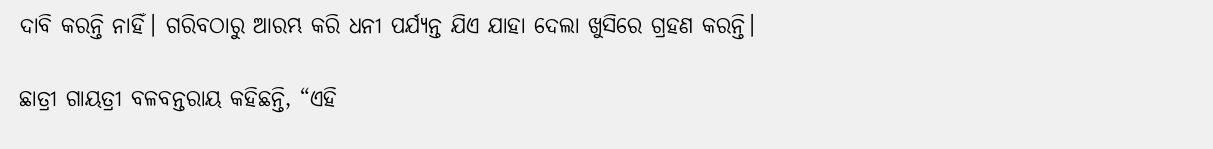ଦାବି କରନ୍ତି ନାହିଁ। ଗରିବଠାରୁ ଆରମ୍ଭ କରି ଧନୀ ପର୍ଯ୍ୟନ୍ତ ଯିଏ ଯାହା ଦେଲା ଖୁସିରେ ଗ୍ରହଣ କରନ୍ତି।

ଛାତ୍ରୀ ଗାୟତ୍ରୀ ବଳବନ୍ତରାୟ କହିଛନ୍ତି, “ଏହି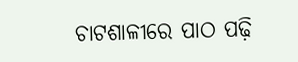ଚାଟଶାଳୀରେ ପାଠ ପଢ଼ି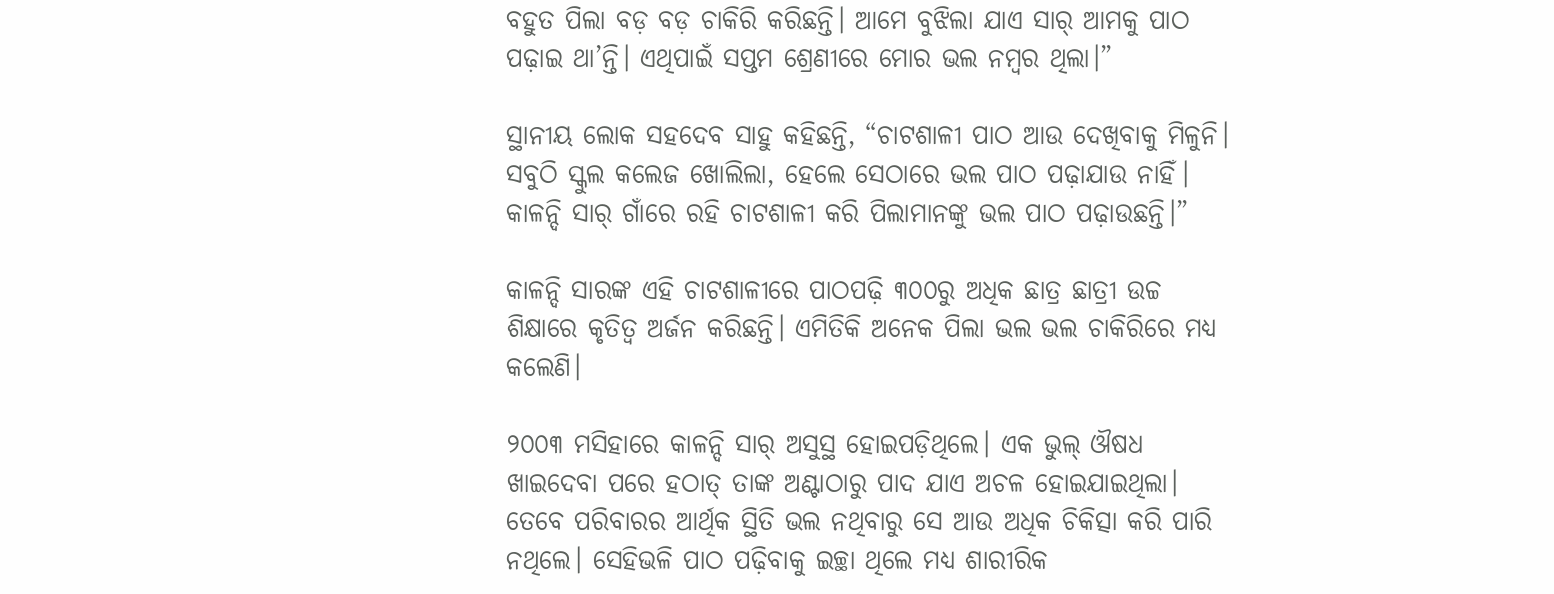ବହୁତ ପିଲା ବଡ଼ ବଡ଼ ଚାକିରି କରିଛନ୍ତି। ଆମେ ବୁଝିଲା ଯାଏ ସାର୍‌ ଆମକୁ ପାଠ ପଢ଼ାଇ ଥା’ନ୍ତି। ଏଥିପାଇଁ ସପ୍ତମ ଶ୍ରେଣୀରେ ମୋର ଭଲ ନମ୍ୱର ଥିଲା।”

ସ୍ଥାନୀୟ ଲୋକ ସହଦେବ ସାହୁ କହିଛନ୍ତି, “ଚାଟଶାଳୀ ପାଠ ଆଉ ଦେଖିବାକୁ ମିଳୁନି। ସବୁଠି ସ୍କୁଲ କଲେଜ ଖୋଲିଲା, ହେଲେ ସେଠାରେ ଭଲ ପାଠ ପଢ଼ାଯାଉ ନାହିଁ। କାଳନ୍ଦି ସାର୍‌ ଗାଁରେ ରହି ଚାଟଶାଳୀ କରି ପିଲାମାନଙ୍କୁ ଭଲ ପାଠ ପଢ଼ାଉଛନ୍ତି।”

କାଳନ୍ଦି ସାରଙ୍କ ଏହି ଚାଟଶାଳୀରେ ପାଠପଢ଼ି ୩୦୦ରୁ ଅଧିକ ଛାତ୍ର ଛାତ୍ରୀ ଉଚ୍ଚ ଶିକ୍ଷାରେ କୃତିତ୍ୱ ଅର୍ଜନ କରିଛନ୍ତି। ଏମିତିକି ଅନେକ ପିଲା ଭଲ ଭଲ ଚାକିରିରେ ମଧ୍ୟ କଲେଣି।

୨୦୦୩ ମସିହାରେ କାଳନ୍ଦି ସାର୍‌ ଅସୁସ୍ଥ ହୋଇପଡ଼ିଥିଲେ। ଏକ ଭୁଲ୍‌ ଔଷଧ ଖାଇଦେବା ପରେ ହଠାତ୍‌ ତାଙ୍କ ଅଣ୍ଟାଠାରୁ ପାଦ ଯାଏ ଅଚଳ ହୋଇଯାଇଥିଲା। ତେବେ ପରିବାରର ଆର୍ଥିକ ସ୍ଥିତି ଭଲ ନଥିବାରୁ ସେ ଆଉ ଅଧିକ ଚିକିତ୍ସା କରି ପାରି ନଥିଲେ। ସେହିଭଳି ପାଠ ପଢ଼ିବାକୁ ଇଚ୍ଛା ଥିଲେ ମଧ୍ୟ ଶାରୀରିକ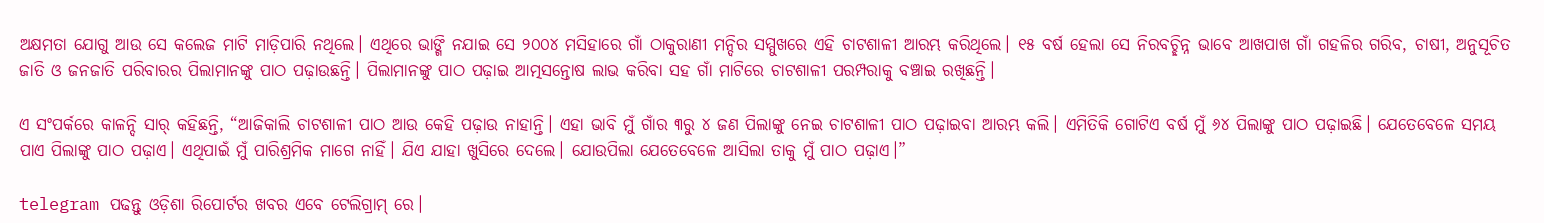ଅକ୍ଷମତା ଯୋଗୁ ଆଉ ସେ କଲେଜ ମାଟି ମାଡ଼ିପାରି ନଥିଲେ। ଏଥିରେ ଭାଙ୍ଗି ନଯାଇ ସେ ୨୦୦୪ ମସିହାରେ ଗାଁ ଠାକୁରାଣୀ ମନ୍ଦିର ସମ୍ମୁଖରେ ଏହି ଚାଟଶାଳୀ ଆରମ୍ଭ କରିଥିଲେ। ୧୫ ବର୍ଷ ହେଲା ସେ ନିରବଚ୍ଛିନ୍ନ ଭାବେ ଆଖପାଖ ଗାଁ ଗହଳିର ଗରିବ, ଚାଷୀ, ଅନୁସୂଚିତ ଜାତି ଓ ଜନଜାତି ପରିବାରର ପିଲାମାନଙ୍କୁ ପାଠ ପଢ଼ାଉଛନ୍ତି। ପିଲାମାନଙ୍କୁ ପାଠ ପଢ଼ାଇ ଆତ୍ମସନ୍ତୋଷ ଲାଭ କରିବା ସହ ଗାଁ ମାଟିରେ ଚାଟଶାଳୀ ପରମ୍ପରାକୁ ବଞ୍ଚାଇ ରଖିଛନ୍ତି।

ଏ ସଂପର୍କରେ କାଳନ୍ଦି ସାର୍ କହିଛନ୍ତି, “ଆଜିକାଲି ଚାଟଶାଳୀ ପାଠ ଆଉ କେହି ପଢ଼ାଉ ନାହାନ୍ତି। ଏହା ଭାବି ମୁଁ ଗାଁର ୩ରୁ ୪ ଜଣ ପିଲାଙ୍କୁ ନେଇ ଚାଟଶାଳୀ ପାଠ ପଢ଼ାଇବା ଆରମ୍ଭ କଲି। ଏମିତିକି ଗୋଟିଏ ବର୍ଷ ମୁଁ ୬୪ ପିଲାଙ୍କୁ ପାଠ ପଢ଼ାଇଛି। ଯେତେବେଳେ ସମୟ ପାଏ ପିଲାଙ୍କୁ ପାଠ ପଢ଼ାଏ। ଏଥିପାଇଁ ମୁଁ ପାରିଶ୍ରମିକ ମାଗେ ନାହିଁ। ଯିଏ ଯାହା ଖୁସିରେ ଦେଲେ। ଯୋଉପିଲା ଯେତେବେଳେ ଆସିଲା ତାକୁ ମୁଁ ପାଠ ପଢ଼ାଏ।”

telegram ପଢନ୍ତୁ ଓଡ଼ିଶା ରିପୋର୍ଟର ଖବର ଏବେ ଟେଲିଗ୍ରାମ୍ ରେ।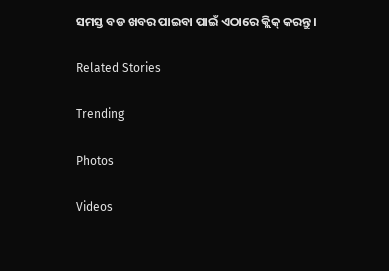ସମସ୍ତ ବଡ ଖବର ପାଇବା ପାଇଁ ଏଠାରେ କ୍ଲିକ୍ କରନ୍ତୁ।

Related Stories

Trending

Photos

Videos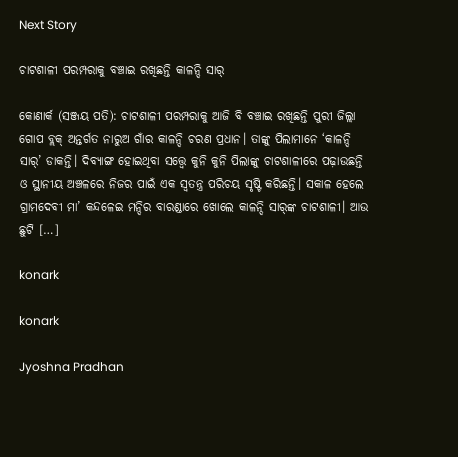Next Story

ଚାଟଶାଳୀ ପରମ୍ପରାକୁ ବଞ୍ଚାଇ ରଖିଛନ୍ତି କାଳନ୍ଦି ସାର୍‌

କୋଣାର୍କ (ସଞ୍ଜୟ ପତି): ଚାଟଶାଳୀ ପରମ୍ପରାକୁ ଆଜି ବି ବଞ୍ଚାଇ ରଖିଛନ୍ତି ପୁରୀ ଜିଲ୍ଲା ଗୋପ ବ୍ଲକ୍‌ ଅନ୍ତର୍ଗତ ନାରୁଅ ଗାଁର କାଳନ୍ଦି ଚରଣ ପ୍ରଧାନ। ତାଙ୍କୁ ପିଲାମାନେ ‘କାଳନ୍ଦି ସାର୍‌’ ଡାକନ୍ତି। ଦିବ୍ୟାଙ୍ଗ ହୋଇଥିବା ସତ୍ତ୍ୱେ କୁନି କୁନି ପିଲାଙ୍କୁ ଚାଟଶାଳୀରେ ପଢ଼ାଉଛନ୍ତି ଓ ସ୍ଥାନୀୟ ଅଞ୍ଚଳରେ ନିଜର ପାଇଁ ଏକ ସ୍ୱତନ୍ତ୍ର ପରିଚୟ ସୃଷ୍ଟି କରିଛନ୍ତି। ସକାଳ ହେଲେ ଗ୍ରାମଦେବୀ ମା’ କନ୍ଦଳେଇ ମନ୍ଦିର ବାରଣ୍ଡାରେ ଖୋଲେ କାଳନ୍ଦି ସାର୍‌ଙ୍କ ଚାଟଶାଳୀ। ଆଉ ଛୁଟି […]

konark

konark

Jyoshna Pradhan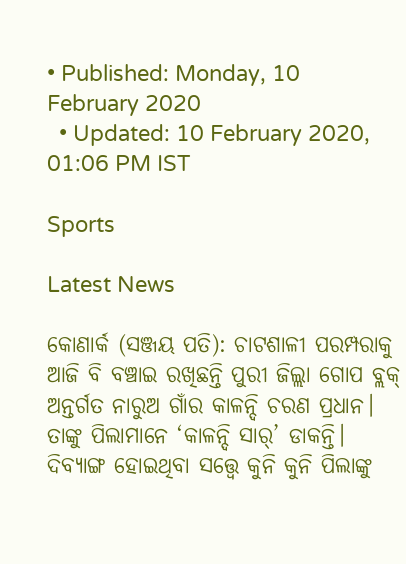• Published: Monday, 10 February 2020
  • Updated: 10 February 2020, 01:06 PM IST

Sports

Latest News

କୋଣାର୍କ (ସଞ୍ଜୟ ପତି): ଚାଟଶାଳୀ ପରମ୍ପରାକୁ ଆଜି ବି ବଞ୍ଚାଇ ରଖିଛନ୍ତି ପୁରୀ ଜିଲ୍ଲା ଗୋପ ବ୍ଲକ୍‌ ଅନ୍ତର୍ଗତ ନାରୁଅ ଗାଁର କାଳନ୍ଦି ଚରଣ ପ୍ରଧାନ। ତାଙ୍କୁ ପିଲାମାନେ ‘କାଳନ୍ଦି ସାର୍‌’ ଡାକନ୍ତି। ଦିବ୍ୟାଙ୍ଗ ହୋଇଥିବା ସତ୍ତ୍ୱେ କୁନି କୁନି ପିଲାଙ୍କୁ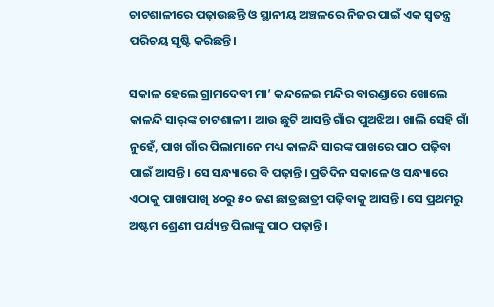ଚାଟଶାଳୀରେ ପଢ଼ାଉଛନ୍ତି ଓ ସ୍ଥାନୀୟ ଅଞ୍ଚଳରେ ନିଜର ପାଇଁ ଏକ ସ୍ୱତନ୍ତ୍ର ପରିଚୟ ସୃଷ୍ଟି କରିଛନ୍ତି।

ସକାଳ ହେଲେ ଗ୍ରାମଦେବୀ ମା’ କନ୍ଦଳେଇ ମନ୍ଦିର ବାରଣ୍ଡାରେ ଖୋଲେ କାଳନ୍ଦି ସାର୍‌ଙ୍କ ଚାଟଶାଳୀ। ଆଉ ଛୁଟି ଆସନ୍ତି ଗାଁର ପୁଅଝିଅ। ଖାଲି ସେହି ଗାଁ ନୁହେଁ, ପାଖ ଗାଁର ପିଲାମାନେ ମଧ୍ୟ କାଳନ୍ଦି ସାରଙ୍କ ପାଖରେ ପାଠ ପଢ଼ିବା ପାଇଁ ଆସନ୍ତି। ସେ ସନ୍ଧ୍ୟାରେ ବି ପଢ଼ାନ୍ତି। ପ୍ରତିଦିନ ସକାଳେ ଓ ସନ୍ଧ୍ୟାରେ ଏଠାକୁ ପାଖାପାଖି ୪୦ରୁ ୫୦ ଜଣ ଛାତ୍ରଛାତ୍ରୀ ପଢ଼ିବାକୁ ଆସନ୍ତି। ସେ ପ୍ରଥମରୁ ଅଷ୍ଟମ ଶ୍ରେଣୀ ପର୍ଯ୍ୟନ୍ତ ପିଲାଙ୍କୁ ପାଠ ପଢ଼ାନ୍ତି।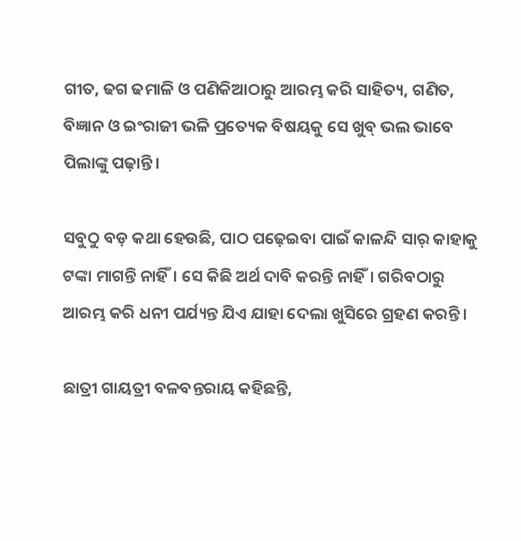ଗୀତ, ଢଗ ଢମାଳି ଓ ପଣିକିଆଠାରୁ ଆରମ୍ଭ କରି ସାହିତ୍ୟ, ଗଣିତ, ବିଜ୍ଞାନ ଓ ଇଂରାଜୀ ଭଳି ପ୍ରତ୍ୟେକ ବିଷୟକୁ ସେ ଖୁବ୍ ଭଲ ଭାବେ ପିଲାଙ୍କୁ ପଢ଼ାନ୍ତି।

ସବୁଠୁ ବଡ଼ କଥା ହେଉଛି, ପାଠ ପଢ଼େଇବା ପାଇଁ କାଳନ୍ଦି ସାର୍‌ କାହାକୁ ଟଙ୍କା ମାଗନ୍ତି ନାହିଁ। ସେ କିଛି ଅର୍ଥ ଦାବି କରନ୍ତି ନାହିଁ। ଗରିବଠାରୁ ଆରମ୍ଭ କରି ଧନୀ ପର୍ଯ୍ୟନ୍ତ ଯିଏ ଯାହା ଦେଲା ଖୁସିରେ ଗ୍ରହଣ କରନ୍ତି।

ଛାତ୍ରୀ ଗାୟତ୍ରୀ ବଳବନ୍ତରାୟ କହିଛନ୍ତି,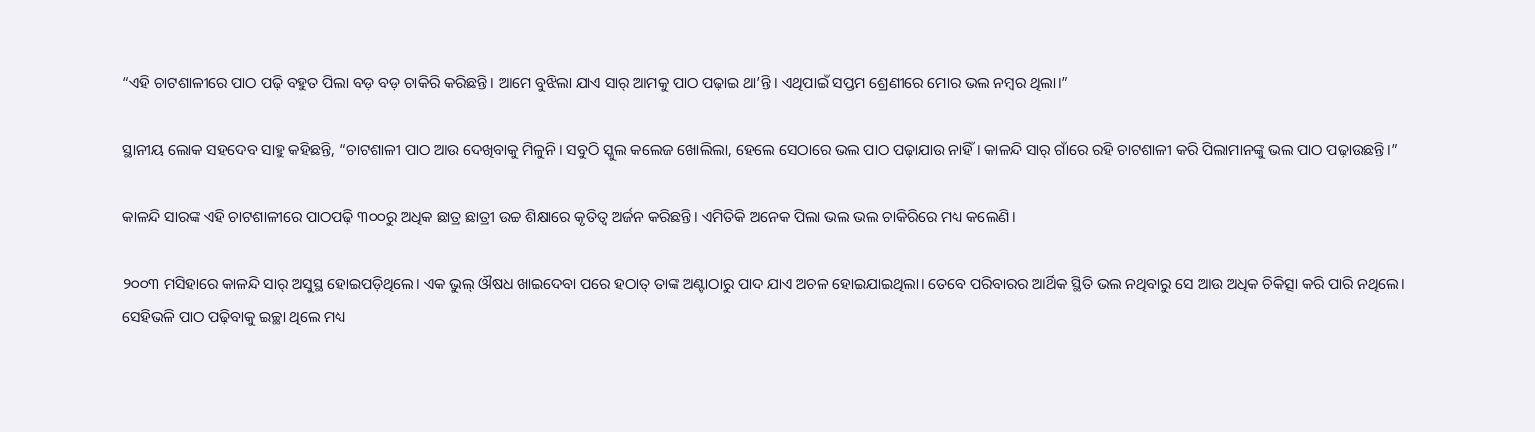“ଏହି ଚାଟଶାଳୀରେ ପାଠ ପଢ଼ି ବହୁତ ପିଲା ବଡ଼ ବଡ଼ ଚାକିରି କରିଛନ୍ତି। ଆମେ ବୁଝିଲା ଯାଏ ସାର୍‌ ଆମକୁ ପାଠ ପଢ଼ାଇ ଥା’ନ୍ତି। ଏଥିପାଇଁ ସପ୍ତମ ଶ୍ରେଣୀରେ ମୋର ଭଲ ନମ୍ୱର ଥିଲା।”

ସ୍ଥାନୀୟ ଲୋକ ସହଦେବ ସାହୁ କହିଛନ୍ତି, “ଚାଟଶାଳୀ ପାଠ ଆଉ ଦେଖିବାକୁ ମିଳୁନି। ସବୁଠି ସ୍କୁଲ କଲେଜ ଖୋଲିଲା, ହେଲେ ସେଠାରେ ଭଲ ପାଠ ପଢ଼ାଯାଉ ନାହିଁ। କାଳନ୍ଦି ସାର୍‌ ଗାଁରେ ରହି ଚାଟଶାଳୀ କରି ପିଲାମାନଙ୍କୁ ଭଲ ପାଠ ପଢ଼ାଉଛନ୍ତି।”

କାଳନ୍ଦି ସାରଙ୍କ ଏହି ଚାଟଶାଳୀରେ ପାଠପଢ଼ି ୩୦୦ରୁ ଅଧିକ ଛାତ୍ର ଛାତ୍ରୀ ଉଚ୍ଚ ଶିକ୍ଷାରେ କୃତିତ୍ୱ ଅର୍ଜନ କରିଛନ୍ତି। ଏମିତିକି ଅନେକ ପିଲା ଭଲ ଭଲ ଚାକିରିରେ ମଧ୍ୟ କଲେଣି।

୨୦୦୩ ମସିହାରେ କାଳନ୍ଦି ସାର୍‌ ଅସୁସ୍ଥ ହୋଇପଡ଼ିଥିଲେ। ଏକ ଭୁଲ୍‌ ଔଷଧ ଖାଇଦେବା ପରେ ହଠାତ୍‌ ତାଙ୍କ ଅଣ୍ଟାଠାରୁ ପାଦ ଯାଏ ଅଚଳ ହୋଇଯାଇଥିଲା। ତେବେ ପରିବାରର ଆର୍ଥିକ ସ୍ଥିତି ଭଲ ନଥିବାରୁ ସେ ଆଉ ଅଧିକ ଚିକିତ୍ସା କରି ପାରି ନଥିଲେ। ସେହିଭଳି ପାଠ ପଢ଼ିବାକୁ ଇଚ୍ଛା ଥିଲେ ମଧ୍ୟ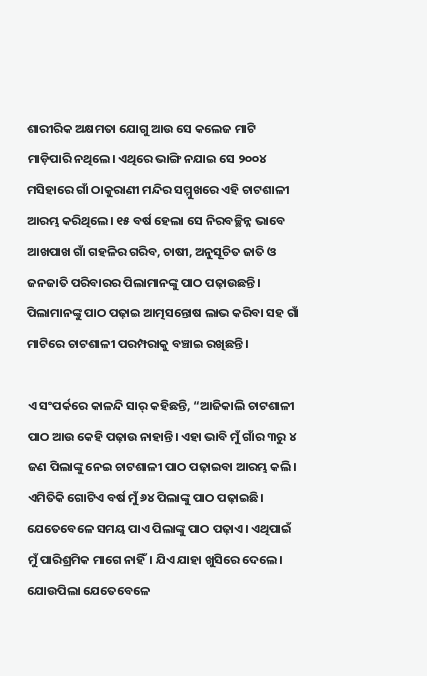ଶାରୀରିକ ଅକ୍ଷମତା ଯୋଗୁ ଆଉ ସେ କଲେଜ ମାଟି ମାଡ଼ିପାରି ନଥିଲେ। ଏଥିରେ ଭାଙ୍ଗି ନଯାଇ ସେ ୨୦୦୪ ମସିହାରେ ଗାଁ ଠାକୁରାଣୀ ମନ୍ଦିର ସମ୍ମୁଖରେ ଏହି ଚାଟଶାଳୀ ଆରମ୍ଭ କରିଥିଲେ। ୧୫ ବର୍ଷ ହେଲା ସେ ନିରବଚ୍ଛିନ୍ନ ଭାବେ ଆଖପାଖ ଗାଁ ଗହଳିର ଗରିବ, ଚାଷୀ, ଅନୁସୂଚିତ ଜାତି ଓ ଜନଜାତି ପରିବାରର ପିଲାମାନଙ୍କୁ ପାଠ ପଢ଼ାଉଛନ୍ତି। ପିଲାମାନଙ୍କୁ ପାଠ ପଢ଼ାଇ ଆତ୍ମସନ୍ତୋଷ ଲାଭ କରିବା ସହ ଗାଁ ମାଟିରେ ଚାଟଶାଳୀ ପରମ୍ପରାକୁ ବଞ୍ଚାଇ ରଖିଛନ୍ତି।

ଏ ସଂପର୍କରେ କାଳନ୍ଦି ସାର୍ କହିଛନ୍ତି, “ଆଜିକାଲି ଚାଟଶାଳୀ ପାଠ ଆଉ କେହି ପଢ଼ାଉ ନାହାନ୍ତି। ଏହା ଭାବି ମୁଁ ଗାଁର ୩ରୁ ୪ ଜଣ ପିଲାଙ୍କୁ ନେଇ ଚାଟଶାଳୀ ପାଠ ପଢ଼ାଇବା ଆରମ୍ଭ କଲି। ଏମିତିକି ଗୋଟିଏ ବର୍ଷ ମୁଁ ୬୪ ପିଲାଙ୍କୁ ପାଠ ପଢ଼ାଇଛି। ଯେତେବେଳେ ସମୟ ପାଏ ପିଲାଙ୍କୁ ପାଠ ପଢ଼ାଏ। ଏଥିପାଇଁ ମୁଁ ପାରିଶ୍ରମିକ ମାଗେ ନାହିଁ। ଯିଏ ଯାହା ଖୁସିରେ ଦେଲେ। ଯୋଉପିଲା ଯେତେବେଳେ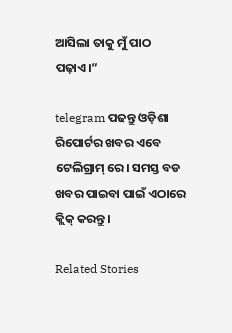ଆସିଲା ତାକୁ ମୁଁ ପାଠ ପଢ଼ାଏ।”

telegram ପଢନ୍ତୁ ଓଡ଼ିଶା ରିପୋର୍ଟର ଖବର ଏବେ ଟେଲିଗ୍ରାମ୍ ରେ। ସମସ୍ତ ବଡ ଖବର ପାଇବା ପାଇଁ ଏଠାରେ କ୍ଲିକ୍ କରନ୍ତୁ।

Related Stories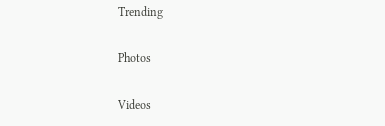Trending

Photos

Videos